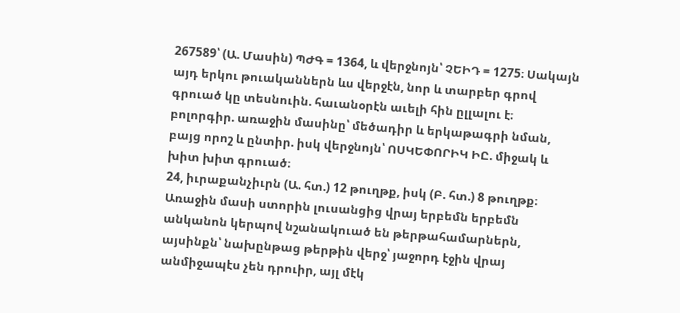267589՝ (Ա. Մասին) ՊԺԳ = 1364, և վերջնոյն՝ ՉԵԻԴ = 1275։ Սակայն այդ երկու թուականներն ևս վերջէն, նոր և տարբեր գրով գրուած կը տեսնուին. հաւանօրէն աւելի հին ըլլալու է։
բոլորգիր. առաջին մասինը՝ մեծադիր և երկաթագրի նման, բայց որոշ և ընտիր. իսկ վերջնոյն՝ ՈՍԿԵՓՈՐԻԿ ԻԸ. միջակ և խիտ խիտ գրուած։
24, իւրաքանչիւրն (Ա. հտ.) 12 թուղթք, իսկ (Բ. հտ.) 8 թուղթք։ Առաջին մասի ստորին լուսանցից վրայ երբեմն երբեմն անկանոն կերպով նշանակուած են թերթահամարներն, այսինքն՝ նախընթաց թերթին վերջ՝ յաջորդ էջին վրայ անմիջապէս չեն դրուիր, այլ մէկ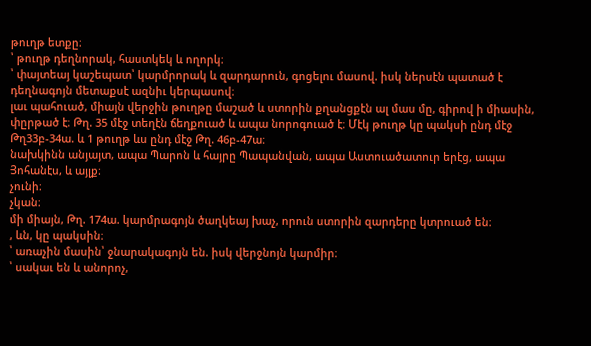թուղթ ետքը։
՝ թուղթ դեղնորակ, հաստկեկ և ողորկ։
՝ փայտեայ կաշեպատ՝ կարմրորակ և զարդարուն, գոցելու մասով. իսկ ներսէն պատած է դեղնագոյն մետաքսէ ազնիւ կերպասով։
լաւ պահուած, միայն վերջին թուղթը մաշած և ստորին քղանցքէն ալ մաս մը, գիրով ի միասին, փըրթած է։ Թղ. 35 մէջ տեղէն ճեղքուած և ապա նորոգուած է։ Մէկ թուղթ կը պակսի ընդ մէջ Թղ33բ-34ա. և 1 թուղթ ևս ընդ մէջ Թղ. 46բ-47ա։
նախկինն անյայտ, ապա Պարոն և հայրը Պապանվան, ապա Աստուածատուր երէց, ապա Յոհանէս, և այլք։
չունի։
չկան։
մի միայն, Թղ. 174ա. կարմրագոյն ծաղկեայ խաչ, որուն ստորին զարդերը կտրուած են։
, ևն, կը պակսին։
՝ առաչին մասին՝ ջնարակագոյն են. իսկ վերջնոյն կարմիր։
՝ սակաւ են և անորոչ,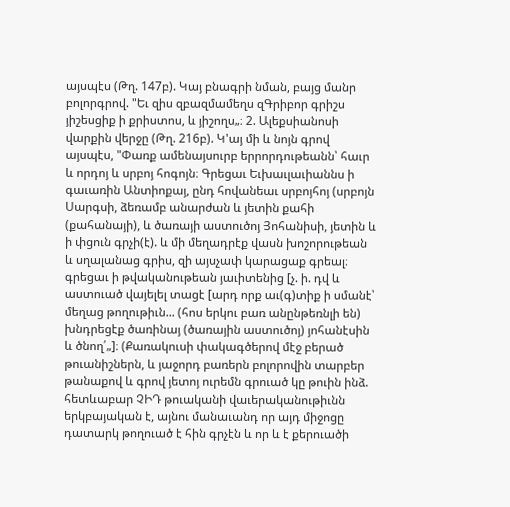այսպէս (Թղ. 147բ). Կայ բնագրի նման, բայց մանր բոլորգրով. "Եւ զիս զբազմամեղս զԳրիբոր գրիշս յիշեսցիք ի քրիստոս, և յիշողս„։ 2. Ալեքսիանոսի վարքին վերջը (Թղ. 216բ). Կ'այ մի և նոյն գրով այսպէս, "Փառք ամենայսուրբ երրորդութեանն՝ հաւր և որդոյ և սրբոյ հոգոյն։ Գրեցաւ Եւխաւլաւիաննս ի գաւառին Անտիոքայ, ընդ հովանեաւ սրբոյհոյ (սրբոյն Սարգսի, ձեռամբ անարժան և յետին քահի (քահանայի), և ծառայի աստուծոյ Յոհանիսի, յետին և ի փցուն գրչի(է). և մի մեղադրէք վասն խոշորութեան և սղալանաց գրիս, զի այսչափ կարացաք գրեալ։ գրեցաւ ի թվականութեան յաւիտենից [չ. ի. դվ և աստուած վայելել տացէ [արդ որք աւ(գ)տիք ի սմանէ՝ մեղաց թողութիւն... (հոս երկու բառ անընթեռնլի են) խնդրեցէք ծառինայ (ծառային աստուծոյ) յոհանէսին և ծնող՛„]։ (Քառակուսի փակագծերով մէջ բերած թուանիշներն, և յաջորդ բառերն բոլորովին տարբեր թանաքով և գրով յետոյ ուրեմն գրուած կը թուին ինձ. հետևաբար ՉԻԴ թուականի վաւերականութիւնն երկբայական է, այնու մանաւանդ որ այդ միջոցը դատարկ թողուած է հին գրչէն և որ և է քերուածի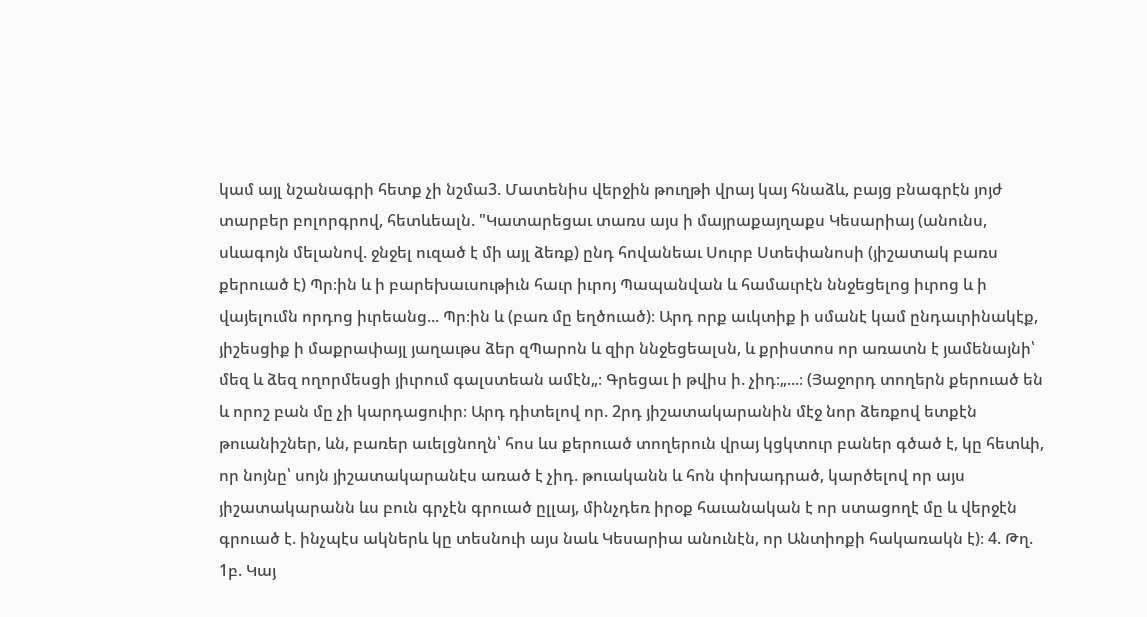կամ այլ նշանագրի հետք չի նշմա3. Մատենիս վերջին թուղթի վրայ կայ հնաձև, բայց բնագրէն յոյժ տարբեր բոլորգրով, հետևեալն. "Կատարեցաւ տառս այս ի մայրաքայղաքս Կեսարիայ (անունս, սևագոյն մելանով. ջնջել ուզած է մի այլ ձեռք) ընդ հովանեաւ Սուրբ Ստեփանոսի (յիշատակ բառս քերուած է) Պր։ին և ի բարեխաւսութիւն հաւր իւրոյ Պապանվան և համաւրէն ննջեցելոց իւրոց և ի վայելումն որդոց իւրեանց... Պր։ին և (բառ մը եղծուած)։ Արդ որք աւկտիք ի սմանէ կամ ընդաւրինակէք, յիշեսցիք ի մաքրափայլ յաղաւթս ձեր զՊարոն և զիր ննջեցեալսն, և քրիստոս որ առատն է յամենայնի՝ մեզ և ձեզ ողորմեսցի յիւրում գալստեան ամէն„։ Գրեցաւ ի թվիս ի. չիդ։„...։ (Յաջորդ տողերն քերուած են և որոշ բան մը չի կարդացուիր։ Արդ դիտելով որ. 2րդ յիշատակարանին մէջ նոր ձեռքով ետքէն թուանիշներ, ևն, բառեր աւելցնողն՝ հոս ևս քերուած տողերուն վրայ կցկտուր բաներ գծած է, կը հետևի, որ նոյնը՝ սոյն յիշատակարանէս առած է չիդ. թուականն և հոն փոխադրած, կարծելով որ այս յիշատակարանն ևս բուն գրչէն գրուած ըլլայ, մինչդեռ իրօք հաւանական է որ ստացողէ մը և վերջէն գրուած է. ինչպէս ակներև կը տեսնուի այս նաև Կեսարիա անունէն, որ Անտիոքի հակառակն է)։ 4. Թղ. 1բ. Կայ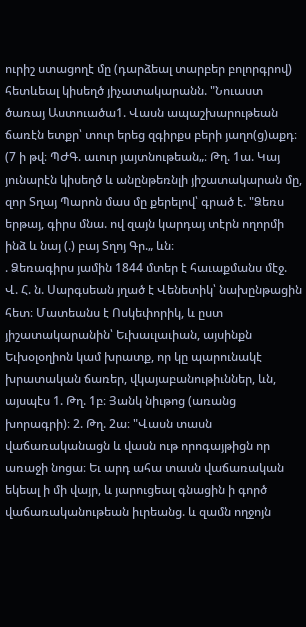ուրիշ ստացողէ մը (դարձեալ տարբեր բոլորգրով) հետևեալ կիսեղծ յիչատակարանն. "Նուաստ ծառայ Աստուածա1. Վասն ապաշխարութեան ճառէն ետքր՝ տուր երեց զգիրքս բերի յաղո(ց)աքդ։ (7 ի թվ։ ՊԺԳ. աւուր յայտնութեան„։ Թղ. 1ա. Կայ յունարէն կիսեղծ և անընթեռնլի յիշատակարան մը, զոր Տղայ Պարոն մաս մը քերելով՝ գրած է. "Ձեռս երթայ, գիրս մնա. ով զայն կարդայ տէրն ողորմի ինձ և նայ (.) բայ Տղոյ Գր.„ ևն։
. Ձեռագիրս յամին 1844 մտեր է հաւաքմանս մէջ. Վ. Հ. ն. Սարգսեան յղած է Վենետիկ՝ նախընթացին հետ։ Մատեանս է Ոսկեփորիկ, և ըստ յիշատակարանին՝ Եւխաւլաւիան, այսինքն Եւխօլօղիոն կամ խրատք, որ կը պարունակէ խրատական ճառեր, վկայաբանութիւններ, ևն, այսպէս 1. Թղ. 1բ։ Յանկ նիւթոց (առանց խորագրի)։ 2. Թղ. 2ա։ "Վասն տասն վաճառականացն և վասն ութ որոգայթիցն որ առաջի նոցա։ Եւ արդ ահա տասն վաճառական եկեալ ի մի վայր, և յարուցեալ գնացին ի գործ վաճառականութեան իւրեանց. և զամն ողջոյն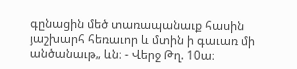գընացին մեծ տառապանաւք հասին յաշխարհ հեռաւոր և մտին ի գաւառ մի անծանաւթ„ ևն։ - Վերջ Թղ. 10ա։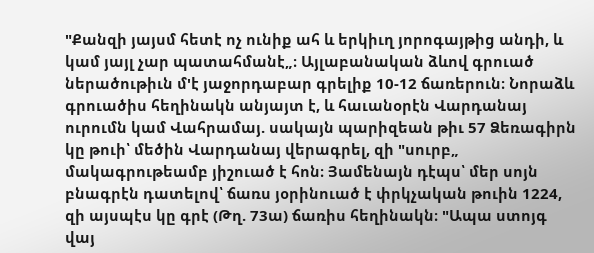"Քանզի յայսմ հետէ ոչ ունիք ահ և երկիւղ յորոգայթից անդի, և կամ յայլ չար պատահմանէ„։ Այլաբանական ձևով գրուած ներածութիւն մ'է յաջորդաբար գրելիք 10-12 ճառերուն։ Նորաձև գրուածիս հեղինակն անյայտ է, և հաւանօրէն Վարդանայ ուրումն կամ Վահրամայ. սակայն պարիզեան թիւ 57 Ձեռագիրն կը թուի՝ մեծին Վարդանայ վերագրել, զի "սուրբ„ մակագրութեամբ յիշուած է հոն։ Յամենայն դէպս՝ մեր սոյն բնագրէն դատելով՝ ճառս յօրինուած է փրկչական թուին 1224, զի այսպէս կը գրէ (Թղ. 73ա) ճառիս հեղինակն։ "Ապա ստոյգ վայ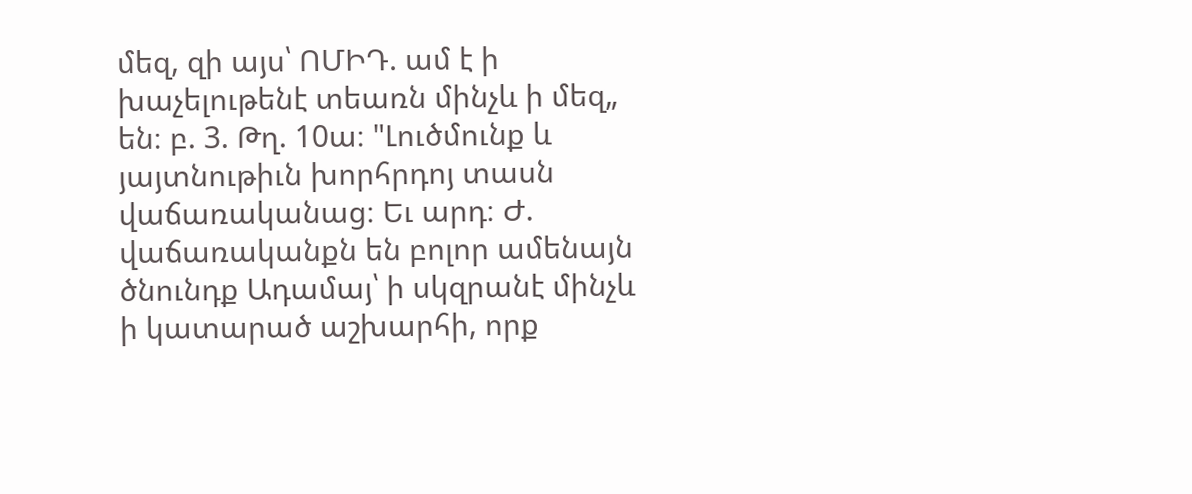մեզ, զի այս՝ ՈՄԻԴ. ամ է ի խաչելութենէ տեառն մինչև ի մեզ„ են։ բ. 3. Թղ. 10ա։ "Լուծմունք և յայտնութիւն խորհրդոյ տասն վաճառականաց։ Եւ արդ։ Ժ. վաճառականքն են բոլոր ամենայն ծնունդք Ադամայ՝ ի սկզրանէ մինչև ի կատարած աշխարհի, որք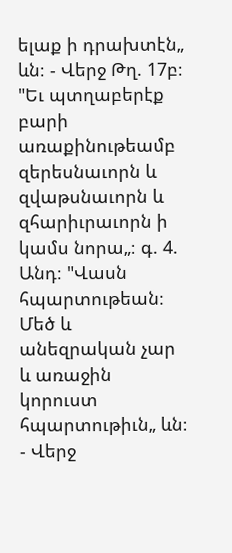ելաք ի դրախտէն„ ևն։ - Վերջ Թղ. 17բ։ "Եւ պտղաբերէք բարի առաքինութեամբ զերեսնաւորն և զվաթսնաւորն և զհարիւրաւորն ի կամս նորա„։ գ. 4. Անդ։ "Վասն հպարտութեան։ Մեծ և անեզրական չար և առաջին կորուստ հպարտութիւն„ ևն։ - Վերջ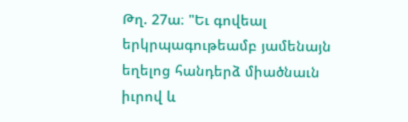Թղ. 27ա։ "Եւ գովեալ երկրպագութեամբ յամենայն եղելոց հանդերձ միածնաւն իւրով և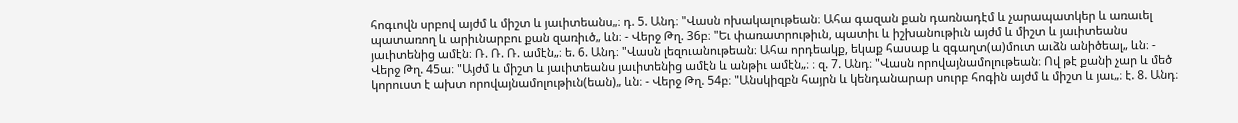հոգւովն սրբով այժմ և միշտ և յաւիտեանս„։ դ. 5. Անդ։ "Վասն ոխակալութեան։ Ահա գազան քան դառնադէմ և չարապատկեր և առաւել պատառող և արիւնարբու քան զառիւծ„ ևն։ - Վերջ Թղ. 36բ։ "Եւ փառատրութիւն, պատիւ և իշխանութիւն այժմ և միշտ և յաւիտեանս յաւիտենից ամէն։ Ռ. Ռ. Ռ. ամէն„։ ե. 6. Անդ։ "Վասն լեզուանութեան։ Ահա որդեակք, եկաք հասաք և զգաղտ(ա)մուտ աւձն անիծեալ„ ևն։ - Վերջ Թղ. 45ա։ "Այժմ և միշտ և յաւիտեանս յաւիտենից ամէն և անթիւ ամէն„։ ։ զ. 7. Անդ։ "Վասն որովայնամոլութեան։ Ով թէ քանի չար և մեծ կորուստ է ախտ որովայնամոլութիւն(եան)„ ևն։ - Վերջ Թղ. 54բ։ "Անսկիզբն հայրն և կենդանարար սուրբ հոգին այժմ և միշտ և յաւ„։ է. 8. Անդ։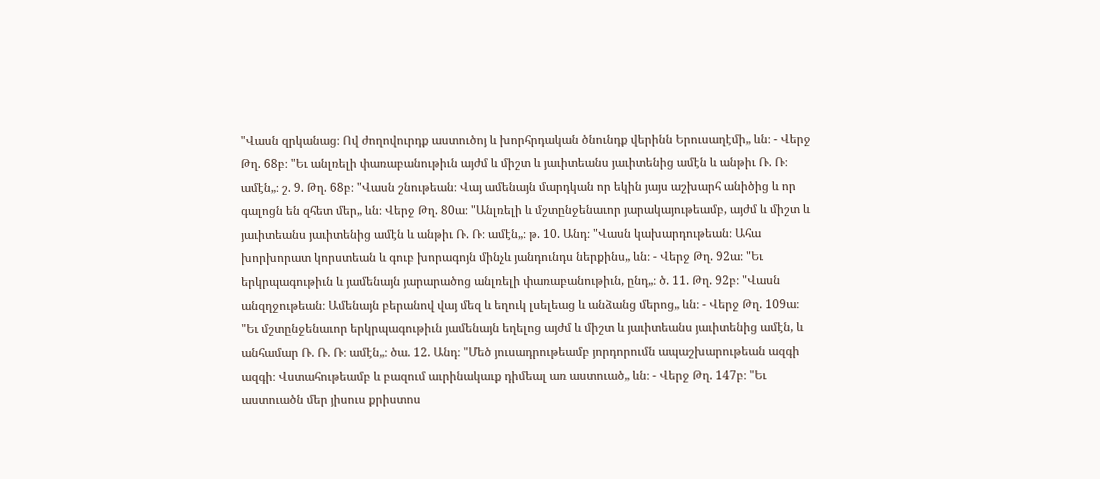"Վասն զրկանաց։ Ով ժողովուրդք աստուծոյ և խորհրդական ծնունդք վերինն Երուսաղէմի„ ևն։ - Վերջ Թղ. 68բ։ "Եւ անլռելի փառաբանութիւն այժմ և միշտ և յաւիտեանս յաւիտենից ամէն և անթիւ Ռ. Ռ։ ամէն„։ շ. 9. Թղ. 68բ։ "Վասն շնութեան։ Վայ ամենայն մարդկան որ եկին յայս աշխարհ անիծից և որ գալոցն են զհետ մեր„ ևն։ Վերջ Թղ. 80ա։ "Անլռելի և մշտընջենաւոր յարակայութեամբ, այժմ և միշտ և յաւիտեանս յաւիտենից ամէն և անթիւ Ռ. Ռ։ ամէն„։ թ. 10. Անդ։ "Վասն կախարդութեան։ Ահա խորխորատ կորստեան և գուբ խորագոյն մինչև յանդունդս ներքինս„ ևն։ - Վերջ Թղ. 92ա։ "Եւ երկրպագութիւն և յամենայն յարարածոց անլռելի փառաբանութիւն, ընդ„։ ծ. 11. Թղ. 92բ։ "Վասն անզղջութեան։ Ամենայն բերանով վայ մեզ և եղուկ լսելեաց և անձանց մերոց„ ևն։ - Վերջ Թղ. 109ա։ "Եւ մշտընջենաւոր երկրպագութիւն յամենայն եղելոց այժմ և միշտ և յաւիտեանս յաւիտենից ամէն, և անհամար Ռ. Ռ. Ռ։ ամէն„։ ծա. 12. Անդ։ "Մեծ յուսադրութեամբ յորդորումն ապաշխարութեան ազգի ազգի։ Վստահութեամբ և բազում աւրինակաւք դիմեալ առ աստուած„ ևն։ - Վերջ Թղ. 147բ։ "Եւ աստուածն մեր յիսուս քրիստոս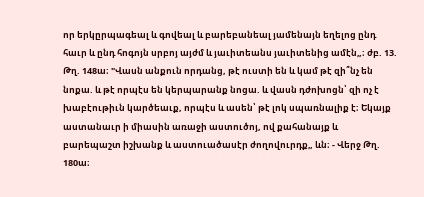որ երկըրպագեալ և գովեալ և բարեբանեալ յամենայն եղելոց ընդ հաւր և ընդ հոգոյն սրբոյ այժմ և յաւիտեանս յաւիտենից ամէն„։ ժբ. 13. Թղ. 148ա։ "Վասն անքուն որդանց, թէ ուստի են և կամ թէ զի՞նչ են նոքա. և թէ որպէս են կերպարանք նոցա. և վասն դժոխոցն՝ զի ոչ է խաբէութիւն կարծեաւք, որպէս և ասեն՝ թէ լոկ սպառնալիք է։ Եկայք աստանաւր ի միասին առաջի աստուծոյ, ով քահանայք և բարեպաշտ իշխանք և աստուածասէր ժողովուրդք„ ևն։ - Վերջ Թղ. 180ա։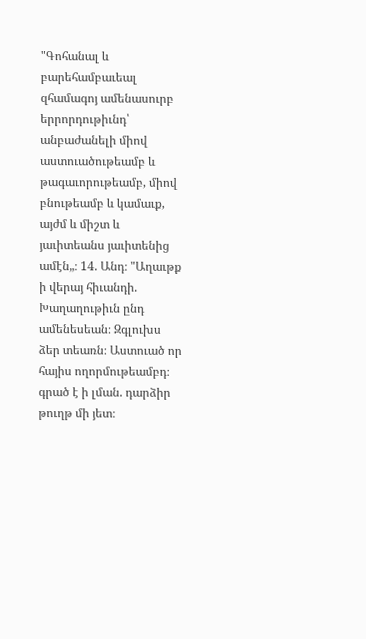"Գոհանալ և բարեհամբաւեալ զհամագոյ ամենասուրբ երրորդութիւնդ՝ անբաժանելի միով աստուածութեամբ և թագաւորութեամբ, միով բնութեամբ և կամաւք, այժմ և միշտ և յաւիտեանս յաւիտենից ամէն„։ 14. Անդ։ "Աղաւթք ի վերայ հիւանդի. Խաղաղութիւն ընդ ամենեսեան։ Զգլուխս ձեր տեառն։ Աստուած որ հայիս ողորմութեամբդ։ գրած է ի լման. դարձիր թուղթ մի յետ։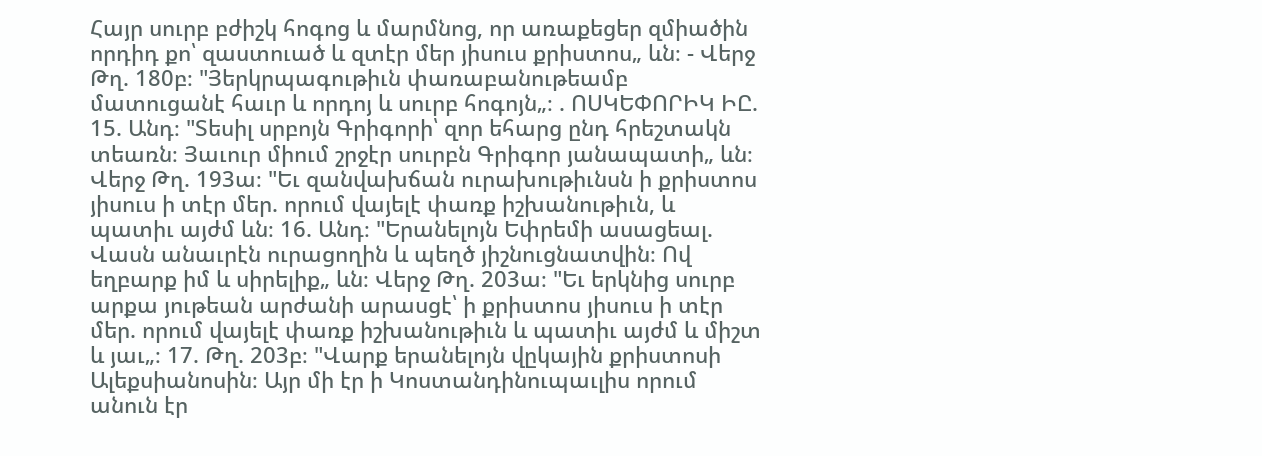Հայր սուրբ բժիշկ հոգոց և մարմնոց, որ առաքեցեր զմիածին որդիդ քո՝ զաստուած և զտէր մեր յիսուս քրիստոս„ ևն։ - Վերջ Թղ. 180բ։ "Յերկրպագութիւն փառաբանութեամբ մատուցանէ հաւր և որդոյ և սուրբ հոգոյն„։ . ՈՍԿԵՓՈՐԻԿ ԻԸ. 15. Անդ։ "Տեսիլ սրբոյն Գրիգորի՝ զոր եհարց ընդ հրեշտակն տեառն։ Յաւուր միում շրջէր սուրբն Գրիգոր յանապատի„ ևն։ Վերջ Թղ. 193ա։ "Եւ զանվախճան ուրախութիւնսն ի քրիստոս յիսուս ի տէր մեր. որում վայելէ փառք իշխանութիւն, և պատիւ այժմ ևն։ 16. Անդ։ "Երանելոյն Եփրեմի ասացեալ. Վասն անաւրէն ուրացողին և պեղծ յիշնուցնատվին։ Ով եղբարք իմ և սիրելիք„ ևն։ Վերջ Թղ. 203ա։ "Եւ երկնից սուրբ արքա յութեան արժանի արասցէ՝ ի քրիստոս յիսուս ի տէր մեր. որում վայելէ փառք իշխանութիւն և պատիւ այժմ և միշտ և յաւ„։ 17. Թղ. 203բ։ "Վարք երանելոյն վըկային քրիստոսի Ալեքսիանոսին։ Այր մի էր ի Կոստանդինուպաւլիս որում անուն էր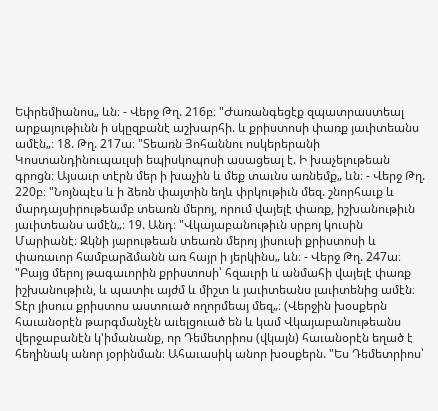Եփրեմիանոս„ ևն։ - Վերջ Թղ. 216բ։ "Ժառանգեցէք զպատրաստեալ արքայութիւնն ի սկըզբանէ աշխարհի. և քրիստոսի փառք յաւիտեանս ամէն„։ 18. Թղ. 217ա։ "Տեառն Յոհաննու ոսկերերանի Կոստանդինուպաւլսի եպիսկոպոսի ասացեալ է. Ի խաչելութեան գրոցն։ Այսաւր տէրն մեր ի խաչին և մեք տաւնս առնեմք„ ևն։ - Վերջ Թղ. 220բ։ "Նոյնպէս և ի ձեռն փայտին եղև փրկութիւն մեզ. շնորհաւք և մարդայսիրութեամբ տեառն մերոյ, որում վայելէ փառք, իշխանութիւն յաւիտեանս ամէն„։ 19. Անդ։ "Վկայաբանութիւն սրբոյ կուսին Մարիանէ։ Զկնի յարութեան տեառն մերոյ յիսուսի քրիստոսի և փառաւոր համբարձմանն առ հայր ի յերկինս„ ևն։ - Վերջ Թղ. 247ա։ "Բայց մերոյ թագաւորին քրիստոսի՝ հզաւրի և անմահի վայելէ փառք իշխանութիւն, և պատիւ այժմ և միշտ և յաւիտեանս լաւիտենից ամէն։ Տէր յիսուս քրիստոս աստուած ողորմեայ մեզ„։ (Վերջին խօսքերն հաւանօրէն թարգմանչէն աւելցուած են և կամ Վկայաբանութեանս վերջաբանէն կ'իմանանք, որ Դեմետրիոս (վկայն) հաւանօրէն եղած է հեղինակ անոր յօրինման։ Ահաւասիկ անոր խօսքերն. "Ես Դեմետրիոս՝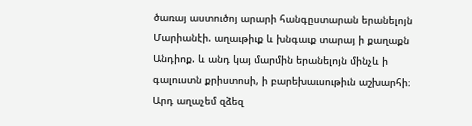ծառայ աստուծոյ արարի հանգըստարան երանելոյն Մարիանէի. աղաւթիւք և խնգաւք տարայ ի քաղաքն Անդիոք. և անդ կայ մարմին երանելոյն մինչև ի գալուստն քրիստոսի, ի բարեխաւսութիւն աշխարհի։ Արդ աղաչեմ զձեզ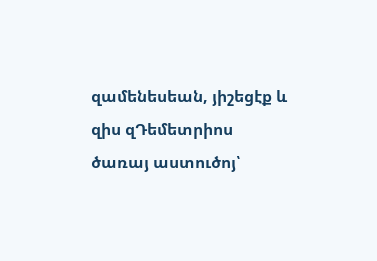զամենեսեան, յիշեցէք և զիս զԴեմետրիոս ծառայ աստուծոյ՝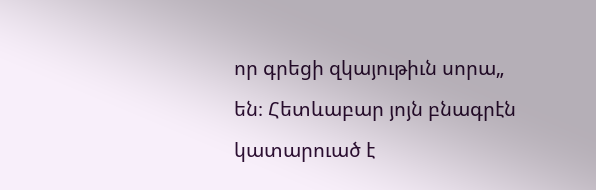որ գրեցի զկայութիւն սորա„ են։ Հետևաբար յոյն բնագրէն կատարուած է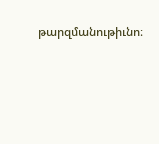թարզմանութիւնո։